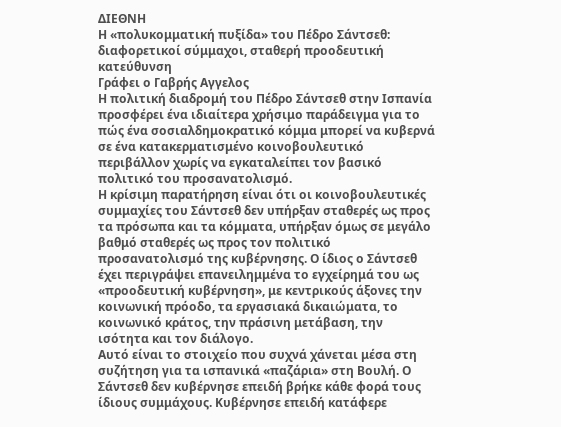ΔΙΕΘΝΗ
Η «πολυκομματική πυξίδα» του Πέδρο Σάντσεθ: διαφορετικοί σύμμαχοι, σταθερή προοδευτική κατεύθυνση
Γράφει ο Γαβρής Αγγελος
Η πολιτική διαδρομή του Πέδρο Σάντσεθ στην Ισπανία προσφέρει ένα ιδιαίτερα χρήσιμο παράδειγμα για το πώς ένα σοσιαλδημοκρατικό κόμμα μπορεί να κυβερνά σε ένα κατακερματισμένο κοινοβουλευτικό περιβάλλον χωρίς να εγκαταλείπει τον βασικό πολιτικό του προσανατολισμό.
Η κρίσιμη παρατήρηση είναι ότι οι κοινοβουλευτικές συμμαχίες του Σάντσεθ δεν υπήρξαν σταθερές ως προς τα πρόσωπα και τα κόμματα, υπήρξαν όμως σε μεγάλο βαθμό σταθερές ως προς τον πολιτικό προσανατολισμό της κυβέρνησης. Ο ίδιος ο Σάντσεθ έχει περιγράψει επανειλημμένα το εγχείρημά του ως «προοδευτική κυβέρνηση», με κεντρικούς άξονες την κοινωνική πρόοδο, τα εργασιακά δικαιώματα, το κοινωνικό κράτος, την πράσινη μετάβαση, την ισότητα και τον διάλογο.
Αυτό είναι το στοιχείο που συχνά χάνεται μέσα στη συζήτηση για τα ισπανικά «παζάρια» στη Βουλή. Ο Σάντσεθ δεν κυβέρνησε επειδή βρήκε κάθε φορά τους ίδιους συμμάχους. Κυβέρνησε επειδή κατάφερε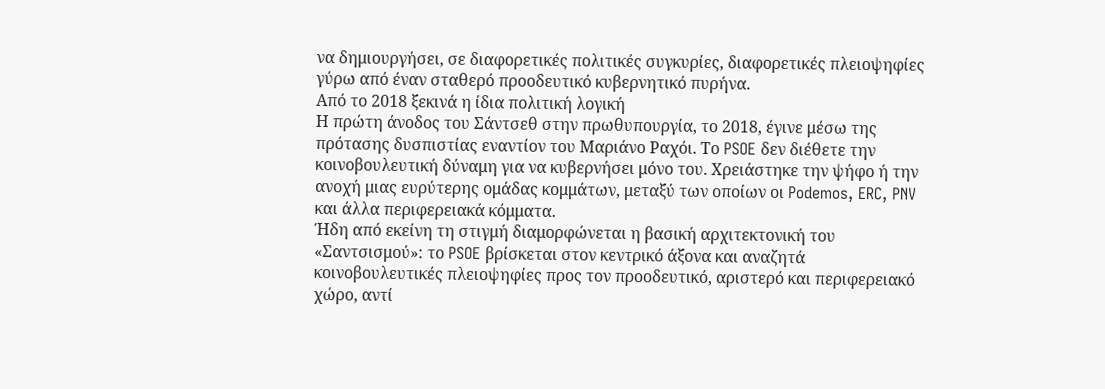να δημιουργήσει, σε διαφορετικές πολιτικές συγκυρίες, διαφορετικές πλειοψηφίες γύρω από έναν σταθερό προοδευτικό κυβερνητικό πυρήνα.
Από το 2018 ξεκινά η ίδια πολιτική λογική
Η πρώτη άνοδος του Σάντσεθ στην πρωθυπουργία, το 2018, έγινε μέσω της πρότασης δυσπιστίας εναντίον του Μαριάνο Ραχόι. Το PSOE δεν διέθετε την κοινοβουλευτική δύναμη για να κυβερνήσει μόνο του. Χρειάστηκε την ψήφο ή την ανοχή μιας ευρύτερης ομάδας κομμάτων, μεταξύ των οποίων οι Podemos, ERC, PNV και άλλα περιφερειακά κόμματα.
Ήδη από εκείνη τη στιγμή διαμορφώνεται η βασική αρχιτεκτονική του «Σαντσισμού»: το PSOE βρίσκεται στον κεντρικό άξονα και αναζητά κοινοβουλευτικές πλειοψηφίες προς τον προοδευτικό, αριστερό και περιφερειακό χώρο, αντί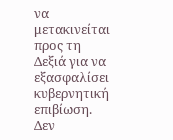να μετακινείται προς τη Δεξιά για να εξασφαλίσει κυβερνητική επιβίωση.
Δεν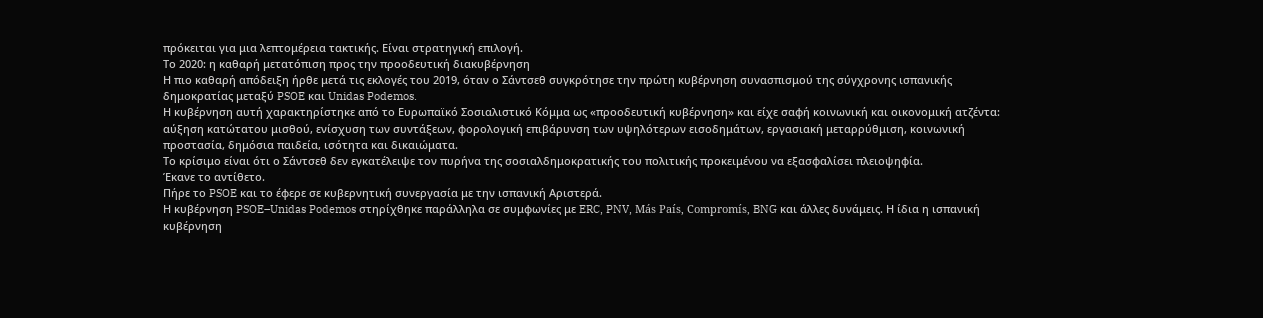πρόκειται για μια λεπτομέρεια τακτικής. Είναι στρατηγική επιλογή.
Το 2020: η καθαρή μετατόπιση προς την προοδευτική διακυβέρνηση
Η πιο καθαρή απόδειξη ήρθε μετά τις εκλογές του 2019, όταν ο Σάντσεθ συγκρότησε την πρώτη κυβέρνηση συνασπισμού της σύγχρονης ισπανικής δημοκρατίας μεταξύ PSOE και Unidas Podemos.
Η κυβέρνηση αυτή χαρακτηρίστηκε από το Ευρωπαϊκό Σοσιαλιστικό Κόμμα ως «προοδευτική κυβέρνηση» και είχε σαφή κοινωνική και οικονομική ατζέντα: αύξηση κατώτατου μισθού, ενίσχυση των συντάξεων, φορολογική επιβάρυνση των υψηλότερων εισοδημάτων, εργασιακή μεταρρύθμιση, κοινωνική προστασία, δημόσια παιδεία, ισότητα και δικαιώματα.
Το κρίσιμο είναι ότι ο Σάντσεθ δεν εγκατέλειψε τον πυρήνα της σοσιαλδημοκρατικής του πολιτικής προκειμένου να εξασφαλίσει πλειοψηφία.
Έκανε το αντίθετο.
Πήρε το PSOE και το έφερε σε κυβερνητική συνεργασία με την ισπανική Αριστερά.
Η κυβέρνηση PSOE–Unidas Podemos στηρίχθηκε παράλληλα σε συμφωνίες με ERC, PNV, Más País, Compromís, BNG και άλλες δυνάμεις. Η ίδια η ισπανική κυβέρνηση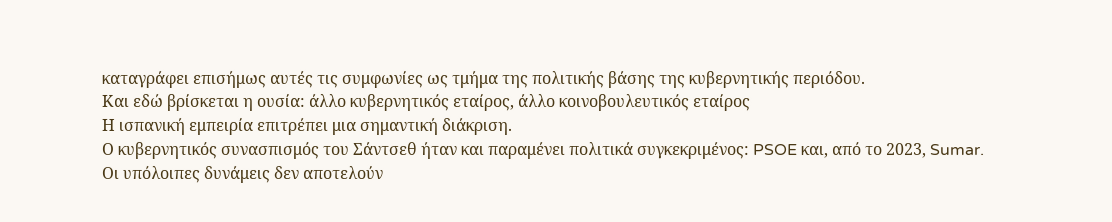καταγράφει επισήμως αυτές τις συμφωνίες ως τμήμα της πολιτικής βάσης της κυβερνητικής περιόδου.
Και εδώ βρίσκεται η ουσία: άλλο κυβερνητικός εταίρος, άλλο κοινοβουλευτικός εταίρος
Η ισπανική εμπειρία επιτρέπει μια σημαντική διάκριση.
Ο κυβερνητικός συνασπισμός του Σάντσεθ ήταν και παραμένει πολιτικά συγκεκριμένος: PSOE και, από το 2023, Sumar.
Οι υπόλοιπες δυνάμεις δεν αποτελούν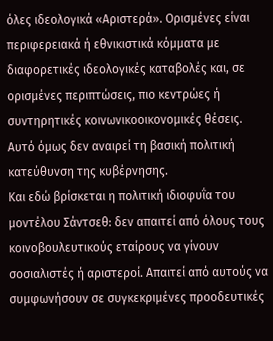όλες ιδεολογικά «Αριστερά». Ορισμένες είναι περιφερειακά ή εθνικιστικά κόμματα με διαφορετικές ιδεολογικές καταβολές και, σε ορισμένες περιπτώσεις, πιο κεντρώες ή συντηρητικές κοινωνικοοικονομικές θέσεις.
Αυτό όμως δεν αναιρεί τη βασική πολιτική κατεύθυνση της κυβέρνησης.
Και εδώ βρίσκεται η πολιτική ιδιοφυΐα του μοντέλου Σάντσεθ: δεν απαιτεί από όλους τους κοινοβουλευτικούς εταίρους να γίνουν σοσιαλιστές ή αριστεροί. Απαιτεί από αυτούς να συμφωνήσουν σε συγκεκριμένες προοδευτικές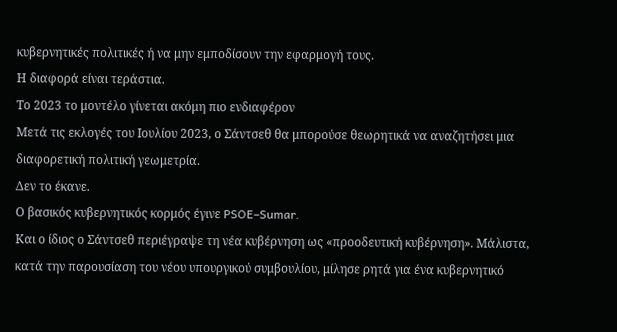κυβερνητικές πολιτικές ή να μην εμποδίσουν την εφαρμογή τους.
Η διαφορά είναι τεράστια.
Το 2023 το μοντέλο γίνεται ακόμη πιο ενδιαφέρον
Μετά τις εκλογές του Ιουλίου 2023, ο Σάντσεθ θα μπορούσε θεωρητικά να αναζητήσει μια διαφορετική πολιτική γεωμετρία.
Δεν το έκανε.
Ο βασικός κυβερνητικός κορμός έγινε PSOE–Sumar.
Και ο ίδιος ο Σάντσεθ περιέγραψε τη νέα κυβέρνηση ως «προοδευτική κυβέρνηση». Μάλιστα, κατά την παρουσίαση του νέου υπουργικού συμβουλίου, μίλησε ρητά για ένα κυβερνητικό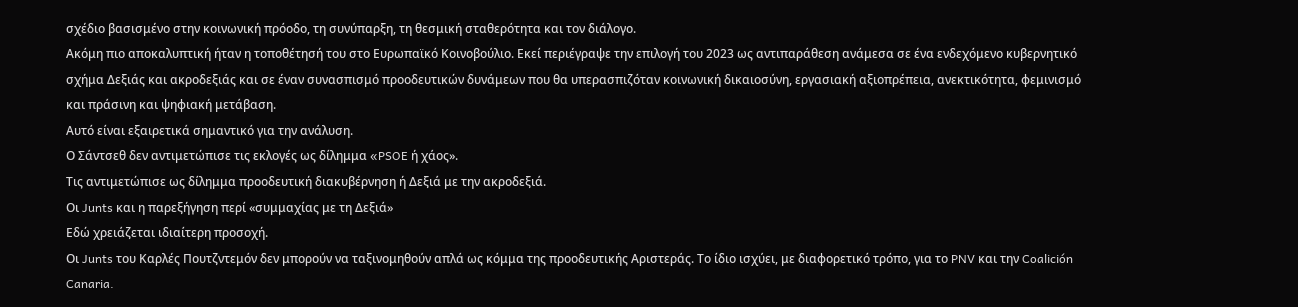σχέδιο βασισμένο στην κοινωνική πρόοδο, τη συνύπαρξη, τη θεσμική σταθερότητα και τον διάλογο.
Ακόμη πιο αποκαλυπτική ήταν η τοποθέτησή του στο Ευρωπαϊκό Κοινοβούλιο. Εκεί περιέγραψε την επιλογή του 2023 ως αντιπαράθεση ανάμεσα σε ένα ενδεχόμενο κυβερνητικό σχήμα Δεξιάς και ακροδεξιάς και σε έναν συνασπισμό προοδευτικών δυνάμεων που θα υπερασπιζόταν κοινωνική δικαιοσύνη, εργασιακή αξιοπρέπεια, ανεκτικότητα, φεμινισμό και πράσινη και ψηφιακή μετάβαση.
Αυτό είναι εξαιρετικά σημαντικό για την ανάλυση.
Ο Σάντσεθ δεν αντιμετώπισε τις εκλογές ως δίλημμα «PSOE ή χάος».
Τις αντιμετώπισε ως δίλημμα προοδευτική διακυβέρνηση ή Δεξιά με την ακροδεξιά.
Οι Junts και η παρεξήγηση περί «συμμαχίας με τη Δεξιά»
Εδώ χρειάζεται ιδιαίτερη προσοχή.
Οι Junts του Καρλές Πουτζντεμόν δεν μπορούν να ταξινομηθούν απλά ως κόμμα της προοδευτικής Αριστεράς. Το ίδιο ισχύει, με διαφορετικό τρόπο, για το PNV και την Coalición Canaria.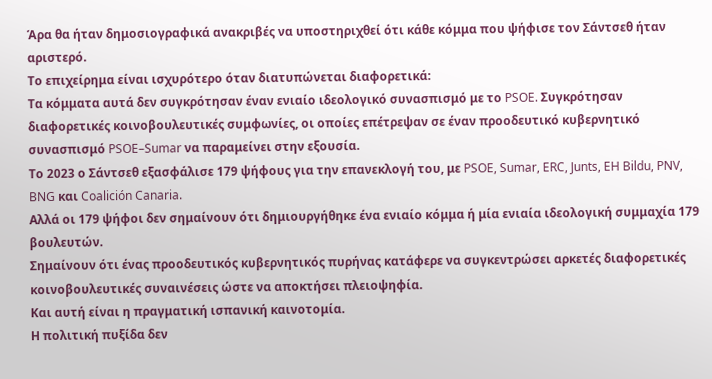Άρα θα ήταν δημοσιογραφικά ανακριβές να υποστηριχθεί ότι κάθε κόμμα που ψήφισε τον Σάντσεθ ήταν αριστερό.
Το επιχείρημα είναι ισχυρότερο όταν διατυπώνεται διαφορετικά:
Τα κόμματα αυτά δεν συγκρότησαν έναν ενιαίο ιδεολογικό συνασπισμό με το PSOE. Συγκρότησαν διαφορετικές κοινοβουλευτικές συμφωνίες, οι οποίες επέτρεψαν σε έναν προοδευτικό κυβερνητικό συνασπισμό PSOE–Sumar να παραμείνει στην εξουσία.
Το 2023 ο Σάντσεθ εξασφάλισε 179 ψήφους για την επανεκλογή του, με PSOE, Sumar, ERC, Junts, EH Bildu, PNV, BNG και Coalición Canaria.
Αλλά οι 179 ψήφοι δεν σημαίνουν ότι δημιουργήθηκε ένα ενιαίο κόμμα ή μία ενιαία ιδεολογική συμμαχία 179 βουλευτών.
Σημαίνουν ότι ένας προοδευτικός κυβερνητικός πυρήνας κατάφερε να συγκεντρώσει αρκετές διαφορετικές κοινοβουλευτικές συναινέσεις ώστε να αποκτήσει πλειοψηφία.
Και αυτή είναι η πραγματική ισπανική καινοτομία.
Η πολιτική πυξίδα δεν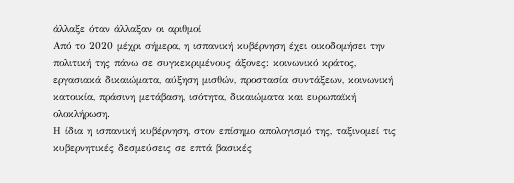άλλαξε όταν άλλαξαν οι αριθμοί
Από το 2020 μέχρι σήμερα, η ισπανική κυβέρνηση έχει οικοδομήσει την πολιτική της πάνω σε συγκεκριμένους άξονες: κοινωνικό κράτος, εργασιακά δικαιώματα, αύξηση μισθών, προστασία συντάξεων, κοινωνική κατοικία, πράσινη μετάβαση, ισότητα, δικαιώματα και ευρωπαϊκή ολοκλήρωση.
Η ίδια η ισπανική κυβέρνηση, στον επίσημο απολογισμό της, ταξινομεί τις κυβερνητικές δεσμεύσεις σε επτά βασικές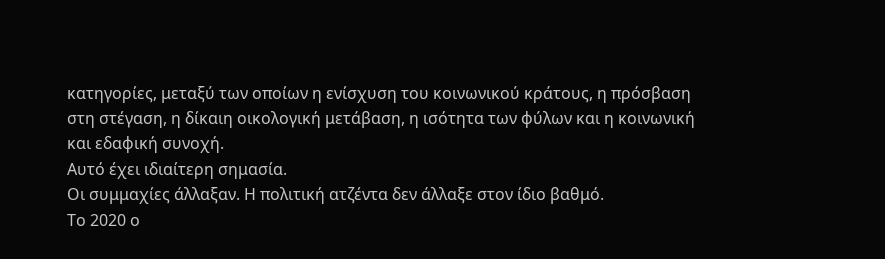κατηγορίες, μεταξύ των οποίων η ενίσχυση του κοινωνικού κράτους, η πρόσβαση στη στέγαση, η δίκαιη οικολογική μετάβαση, η ισότητα των φύλων και η κοινωνική και εδαφική συνοχή.
Αυτό έχει ιδιαίτερη σημασία.
Οι συμμαχίες άλλαξαν. Η πολιτική ατζέντα δεν άλλαξε στον ίδιο βαθμό.
Το 2020 ο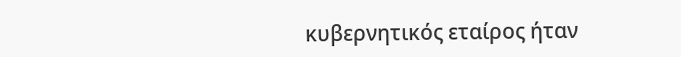κυβερνητικός εταίρος ήταν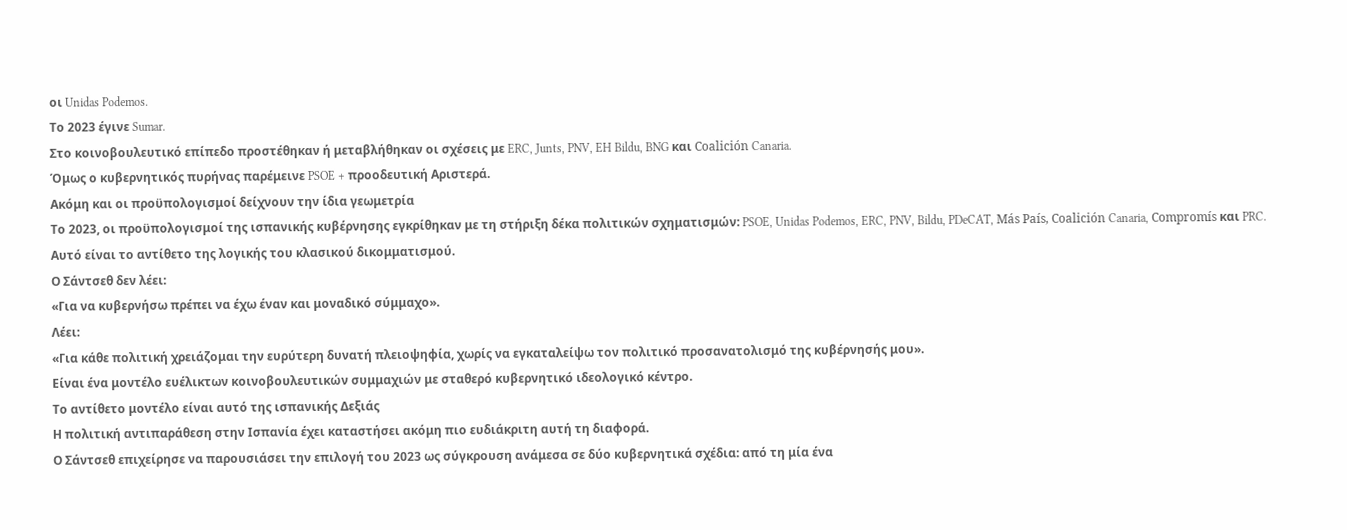οι Unidas Podemos.
Το 2023 έγινε Sumar.
Στο κοινοβουλευτικό επίπεδο προστέθηκαν ή μεταβλήθηκαν οι σχέσεις με ERC, Junts, PNV, EH Bildu, BNG και Coalición Canaria.
Όμως ο κυβερνητικός πυρήνας παρέμεινε PSOE + προοδευτική Αριστερά.
Ακόμη και οι προϋπολογισμοί δείχνουν την ίδια γεωμετρία
Το 2023, οι προϋπολογισμοί της ισπανικής κυβέρνησης εγκρίθηκαν με τη στήριξη δέκα πολιτικών σχηματισμών: PSOE, Unidas Podemos, ERC, PNV, Bildu, PDeCAT, Más País, Coalición Canaria, Compromís και PRC.
Αυτό είναι το αντίθετο της λογικής του κλασικού δικομματισμού.
Ο Σάντσεθ δεν λέει:
«Για να κυβερνήσω πρέπει να έχω έναν και μοναδικό σύμμαχο».
Λέει:
«Για κάθε πολιτική χρειάζομαι την ευρύτερη δυνατή πλειοψηφία, χωρίς να εγκαταλείψω τον πολιτικό προσανατολισμό της κυβέρνησής μου».
Είναι ένα μοντέλο ευέλικτων κοινοβουλευτικών συμμαχιών με σταθερό κυβερνητικό ιδεολογικό κέντρο.
Το αντίθετο μοντέλο είναι αυτό της ισπανικής Δεξιάς
Η πολιτική αντιπαράθεση στην Ισπανία έχει καταστήσει ακόμη πιο ευδιάκριτη αυτή τη διαφορά.
Ο Σάντσεθ επιχείρησε να παρουσιάσει την επιλογή του 2023 ως σύγκρουση ανάμεσα σε δύο κυβερνητικά σχέδια: από τη μία ένα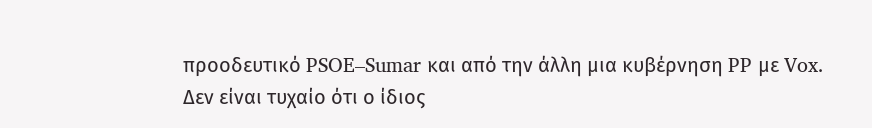προοδευτικό PSOE–Sumar και από την άλλη μια κυβέρνηση PP με Vox.
Δεν είναι τυχαίο ότι ο ίδιος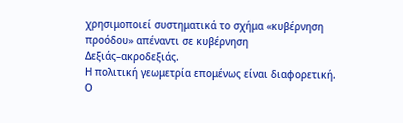χρησιμοποιεί συστηματικά το σχήμα «κυβέρνηση προόδου» απέναντι σε κυβέρνηση Δεξιάς–ακροδεξιάς.
Η πολιτική γεωμετρία επομένως είναι διαφορετική.
Ο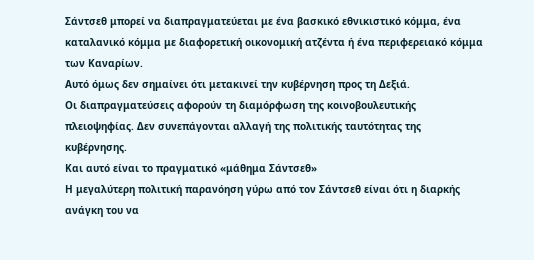Σάντσεθ μπορεί να διαπραγματεύεται με ένα βασκικό εθνικιστικό κόμμα, ένα καταλανικό κόμμα με διαφορετική οικονομική ατζέντα ή ένα περιφερειακό κόμμα των Καναρίων.
Αυτό όμως δεν σημαίνει ότι μετακινεί την κυβέρνηση προς τη Δεξιά.
Οι διαπραγματεύσεις αφορούν τη διαμόρφωση της κοινοβουλευτικής πλειοψηφίας. Δεν συνεπάγονται αλλαγή της πολιτικής ταυτότητας της κυβέρνησης.
Και αυτό είναι το πραγματικό «μάθημα Σάντσεθ»
Η μεγαλύτερη πολιτική παρανόηση γύρω από τον Σάντσεθ είναι ότι η διαρκής ανάγκη του να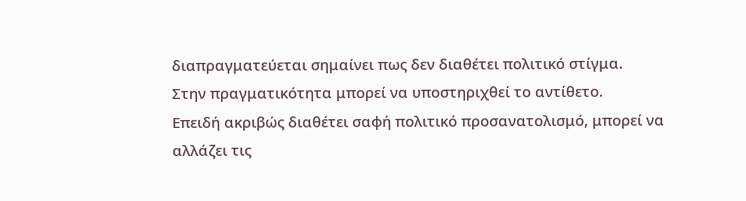διαπραγματεύεται σημαίνει πως δεν διαθέτει πολιτικό στίγμα.
Στην πραγματικότητα μπορεί να υποστηριχθεί το αντίθετο.
Επειδή ακριβώς διαθέτει σαφή πολιτικό προσανατολισμό, μπορεί να αλλάζει τις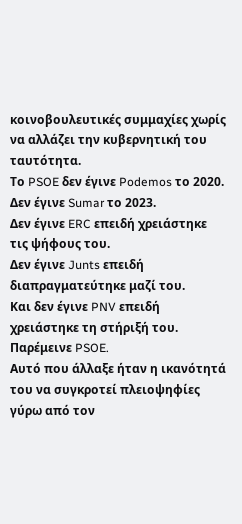κοινοβουλευτικές συμμαχίες χωρίς να αλλάζει την κυβερνητική του ταυτότητα.
Το PSOE δεν έγινε Podemos το 2020.
Δεν έγινε Sumar το 2023.
Δεν έγινε ERC επειδή χρειάστηκε τις ψήφους του.
Δεν έγινε Junts επειδή διαπραγματεύτηκε μαζί του.
Και δεν έγινε PNV επειδή χρειάστηκε τη στήριξή του.
Παρέμεινε PSOE.
Αυτό που άλλαξε ήταν η ικανότητά του να συγκροτεί πλειοψηφίες γύρω από τον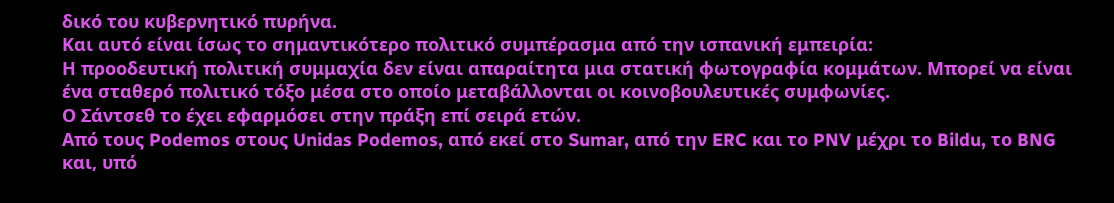δικό του κυβερνητικό πυρήνα.
Και αυτό είναι ίσως το σημαντικότερο πολιτικό συμπέρασμα από την ισπανική εμπειρία:
Η προοδευτική πολιτική συμμαχία δεν είναι απαραίτητα μια στατική φωτογραφία κομμάτων. Μπορεί να είναι ένα σταθερό πολιτικό τόξο μέσα στο οποίο μεταβάλλονται οι κοινοβουλευτικές συμφωνίες.
Ο Σάντσεθ το έχει εφαρμόσει στην πράξη επί σειρά ετών.
Από τους Podemos στους Unidas Podemos, από εκεί στο Sumar, από την ERC και το PNV μέχρι το Bildu, το BNG και, υπό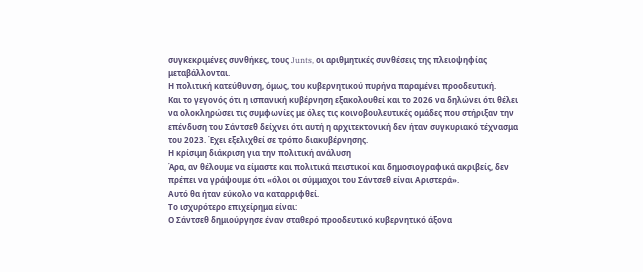συγκεκριμένες συνθήκες, τους Junts, οι αριθμητικές συνθέσεις της πλειοψηφίας μεταβάλλονται.
Η πολιτική κατεύθυνση, όμως, του κυβερνητικού πυρήνα παραμένει προοδευτική.
Και το γεγονός ότι η ισπανική κυβέρνηση εξακολουθεί και το 2026 να δηλώνει ότι θέλει να ολοκληρώσει τις συμφωνίες με όλες τις κοινοβουλευτικές ομάδες που στήριξαν την επένδυση του Σάντσεθ δείχνει ότι αυτή η αρχιτεκτονική δεν ήταν συγκυριακό τέχνασμα του 2023. Έχει εξελιχθεί σε τρόπο διακυβέρνησης.
Η κρίσιμη διάκριση για την πολιτική ανάλυση
Άρα, αν θέλουμε να είμαστε και πολιτικά πειστικοί και δημοσιογραφικά ακριβείς, δεν πρέπει να γράψουμε ότι «όλοι οι σύμμαχοι του Σάντσεθ είναι Αριστερά».
Αυτό θα ήταν εύκολο να καταρριφθεί.
Το ισχυρότερο επιχείρημα είναι:
Ο Σάντσεθ δημιούργησε έναν σταθερό προοδευτικό κυβερνητικό άξονα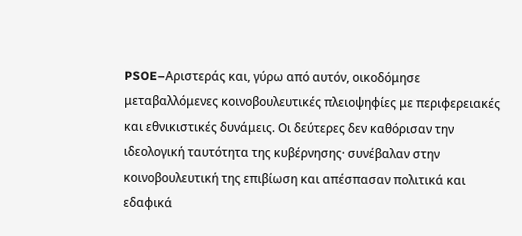PSOE–Αριστεράς και, γύρω από αυτόν, οικοδόμησε μεταβαλλόμενες κοινοβουλευτικές πλειοψηφίες με περιφερειακές και εθνικιστικές δυνάμεις. Οι δεύτερες δεν καθόρισαν την ιδεολογική ταυτότητα της κυβέρνησης· συνέβαλαν στην κοινοβουλευτική της επιβίωση και απέσπασαν πολιτικά και εδαφικά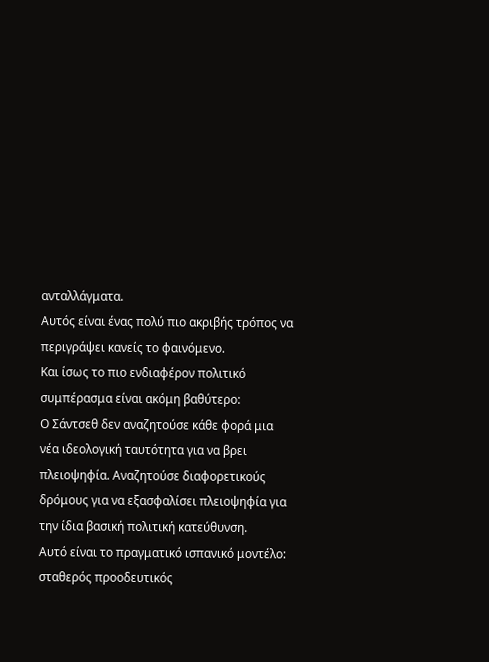ανταλλάγματα.
Αυτός είναι ένας πολύ πιο ακριβής τρόπος να περιγράψει κανείς το φαινόμενο.
Και ίσως το πιο ενδιαφέρον πολιτικό συμπέρασμα είναι ακόμη βαθύτερο:
Ο Σάντσεθ δεν αναζητούσε κάθε φορά μια νέα ιδεολογική ταυτότητα για να βρει πλειοψηφία. Αναζητούσε διαφορετικούς δρόμους για να εξασφαλίσει πλειοψηφία για την ίδια βασική πολιτική κατεύθυνση.
Αυτό είναι το πραγματικό ισπανικό μοντέλο: σταθερός προοδευτικός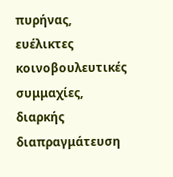πυρήνας, ευέλικτες κοινοβουλευτικές συμμαχίες, διαρκής διαπραγμάτευση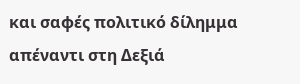και σαφές πολιτικό δίλημμα απέναντι στη Δεξιά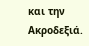και την Ακροδεξιά.